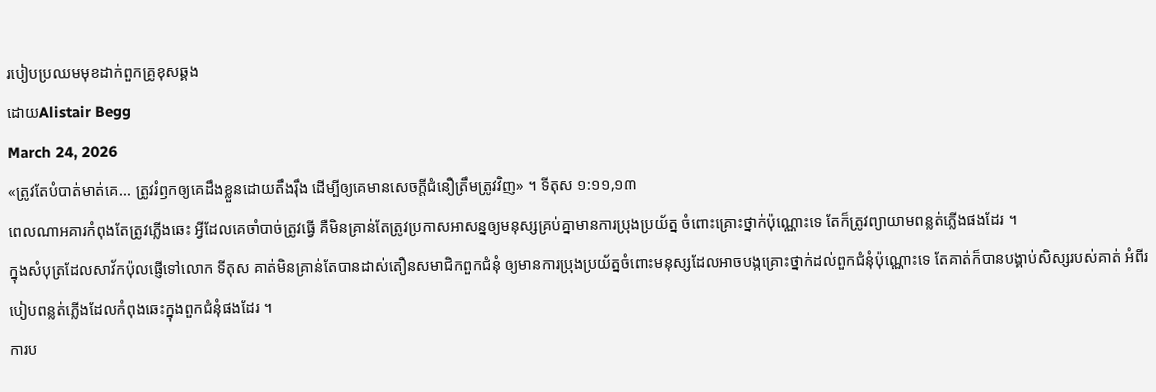របៀបប្រឈមមុខដាក់ពួកគ្រូខុសឆ្គង
ដោយAlistair Begg
March 24, 2026
«ត្រូវតែបំបាត់មាត់គេ... ត្រូវរំឭកឲ្យគេដឹងខ្លួនដោយតឹងរ៉ឹង ដើម្បីឲ្យគេមានសេចក្ដីជំនឿត្រឹមត្រូវវិញ» ។ ទីតុស ១:១១,១៣
ពេលណាអគារកំពុងតែត្រូវភ្លើងឆេះ អ្វីដែលគេចាំបាច់ត្រូវធ្វើ គឺមិនគ្រាន់តែត្រូវប្រកាសអាសន្នឲ្យមនុស្សគ្រប់គ្នាមានការប្រុងប្រយ័ត្ន ចំពោះគ្រោះថ្នាក់ប៉ុណ្ណោះទេ តែក៏ត្រូវព្យាយាមពន្លត់ភ្លើងផងដែរ ។
ក្នុងសំបុត្រដែលសាវ័កប៉ុលផ្ញើទៅលោក ទីតុស គាត់មិនគ្រាន់តែបានដាស់តឿនសមាជិកពួកជំនុំ ឲ្យមានការប្រុងប្រយ័ត្នចំពោះមនុស្សដែលអាចបង្កគ្រោះថ្នាក់ដល់ពួកជំនុំប៉ុណ្ណោះទេ តែគាត់ក៏បានបង្គាប់សិស្សរបស់គាត់ អំពីរបៀបពន្លត់ភ្លើងដែលកំពុងឆេះក្នុងពួកជំនុំផងដែរ ។
ការប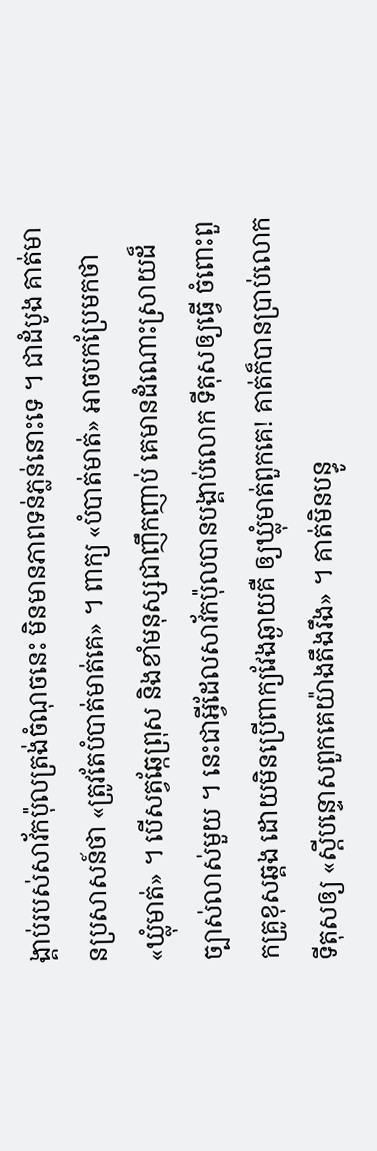ង្គាប់របស់សាវ័កប៉ុលត្រង់ចំណុចនេះ មិនមានភាពទន់ភ្លន់នោះទេ ។ ជាដំបូង គាត់មានប្រសាសន៍ថា «ត្រូវតែបំបាត់មាត់គេ» ។ ពាក្យ «បំបាត់មាត់» អាចបកប្រែមកថា «ឃ្លុំមាត់» ។ បើសត្វឆ្កែព្រុស និងខាំមនុស្សជាញឹកញាប់ គេមានដំណោះស្រាយដ៏ច្បាស់លាស់មួយ ។ នេះជាអ្វីដែលសាវ័កប៉ុលបានបង្គាប់លោក ទីតុសឲ្យធ្វើ ចំពោះពួកគ្រូខុសឆ្គង ដោយមិនប្រើពាក្យវែងឆ្ងាយគឺ ឲ្យឃ្លុំមាត់ពួកគេ! គាត់ក៏បានប្រាប់លោក ទីតុសឲ្យ «ស្តីបន្ទោសពួកគេយ៉ាងតឹងរឹង» ។ គាត់មិនបន្ធូ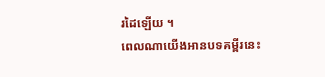រដៃឡើយ ។
ពេលណាយើងអានបទគម្ពីរនេះ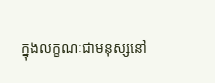ក្នុងលក្ខណៈជាមនុស្សនៅ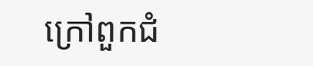ក្រៅពួកជំ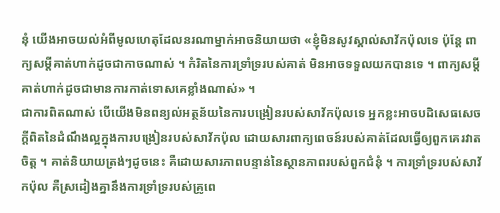នុំ យើងអាចយល់អំពីមូលហេតុដែលនរណាម្នាក់អាចនិយាយថា «ខ្ញុំមិនសូវស្គាល់សាវ័កប៉ុលទេ ប៉ុន្តែ ពាក្យសម្តីគាត់ហាក់ដូចជាកាចណាស់ ។ កំរិតនៃការទ្រាំទ្ររបស់គាត់ មិនអាចទទួលយកបានទេ ។ ពាក្យសម្តីគាត់ហាក់ដូចជាមានការកាត់ទោសគេខ្លាំងណាស់» ។
ជាការពិតណាស់ បើយើងមិនពន្យល់អត្ថន័យនៃការបង្រៀនរបស់សាវ័កប៉ុលទេ អ្នកខ្លះអាចបដិសេធសេចក្តីពិតនៃដំណឹងល្អក្នុងការបង្រៀនរបស់សាវ័កប៉ុល ដោយសារពាក្យពេចន៍របស់គាត់ដែលធ្វើឲ្យពួកគេរវាតចិត្ត ។ គាត់និយាយត្រង់ៗដូចនេះ គឺដោយសារភាពបន្ទាន់នៃស្ថានភាពរបស់ពួកជំនុំ ។ ការទ្រាំទ្ររបស់សាវ័កប៉ុល គឺស្រដៀងគ្នានឹងការទ្រាំទ្ររបស់គ្រូពេ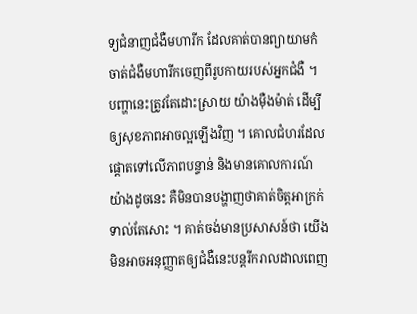ទ្យជំនាញជំងឺមហារីក ដែលគាត់បានព្យាយាមកំចាត់ជំងឺមហារីកចេញពីរូបកាយរបស់អ្នកជំងឺ ។ បញ្ហានេះត្រូវតែដោះស្រាយ យ៉ាងម៉ឺងម៉ាត់ ដើម្បីឲ្យសុខភាពអាចល្អឡើងវិញ ។ គោលជំហរដែលផ្ដោតទៅលើភាពបន្ទាន់ និងមានគោលការណ៍យ៉ាងដូចនេះ គឺមិនបានបង្ហាញថាគាត់ចិត្តអាក្រក់ទាល់តែសោះ ។ គាត់ចង់មានប្រសាសន៍ថា យើងមិនអាចអនុញ្ញាតឲ្យជំងឺនេះបន្តរីករាលដាលពេញ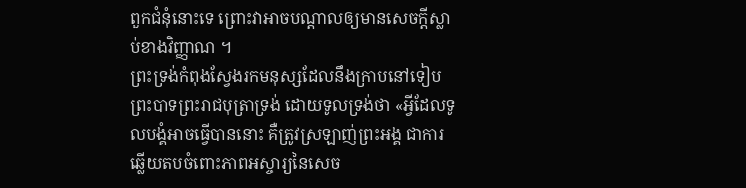ពួកជំនុំនោះទេ ព្រោះវាអាចបណ្តាលឲ្យមានសេចក្តីស្លាប់ខាងវិញ្ញាណ ។
ព្រះទ្រង់កំពុងស្វែងរកមនុស្សដែលនឹងក្រាបនៅទៀបព្រះបាទព្រះរាជបុត្រាទ្រង់ ដោយទូលទ្រង់ថា «អ្វីដែលទូលបង្គំអាចធ្វើបាននោះ គឺត្រូវស្រឡាញ់ព្រះអង្គ ជាការឆ្លើយតបចំពោះភាពអស្ចារ្យនៃសេច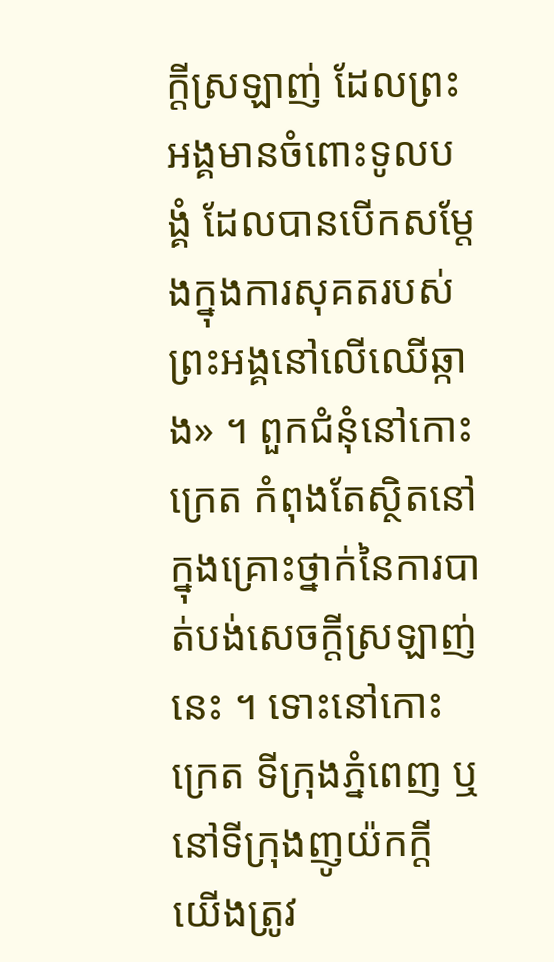ក្តីស្រឡាញ់ ដែលព្រះអង្គមានចំពោះទូលបង្គំ ដែលបានបើកសម្ដែងក្នុងការសុគតរបស់ព្រះអង្គនៅលើឈើឆ្កាង» ។ ពួកជំនុំនៅកោះក្រេត កំពុងតែស្ថិតនៅក្នុងគ្រោះថ្នាក់នៃការបាត់បង់សេចក្តីស្រឡាញ់នេះ ។ ទោះនៅកោះក្រេត ទីក្រុងភ្នំពេញ ឬនៅទីក្រុងញូយ៉កក្តី យើងត្រូវ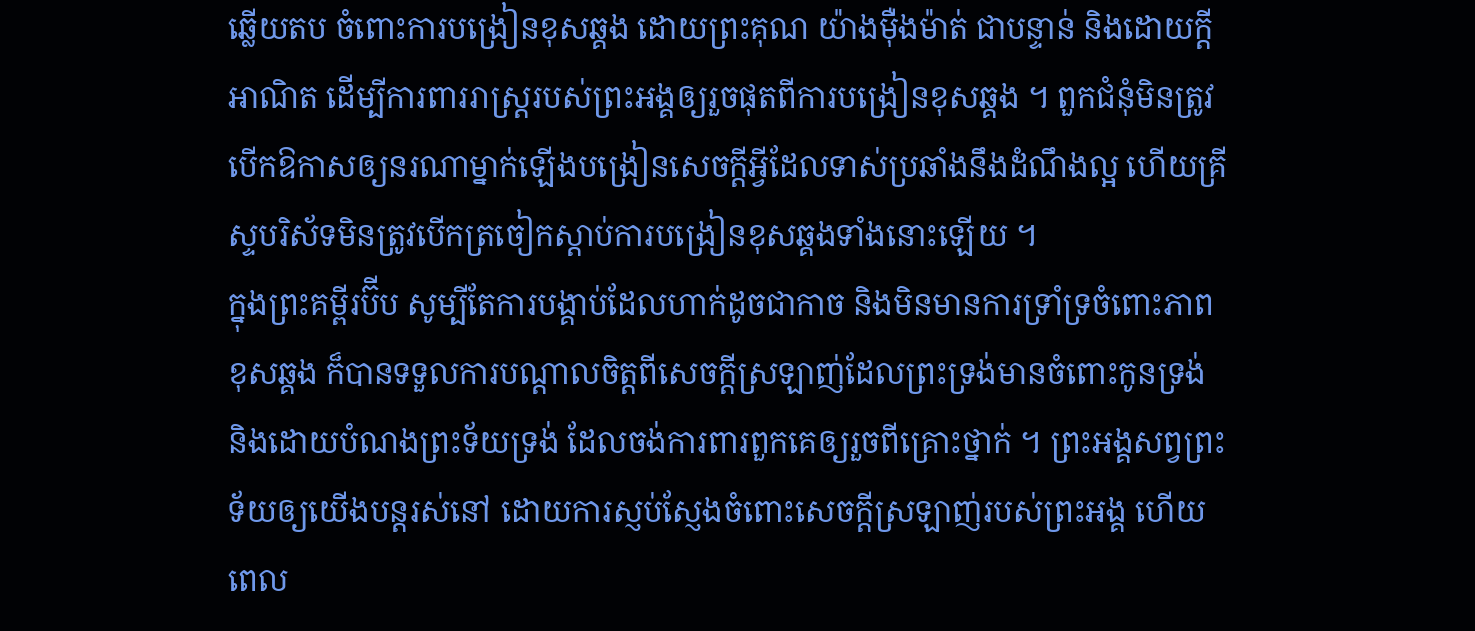ឆ្លើយតប ចំពោះការបង្រៀនខុសឆ្គង ដោយព្រះគុណ យ៉ាងម៉ឺងម៉ាត់ ជាបន្ទាន់ និងដោយក្តីអាណិត ដើម្បីការពាររាស្រ្តរបស់ព្រះអង្គឲ្យរួចផុតពីការបង្រៀនខុសឆ្គង ។ ពួកជំនុំមិនត្រូវបើកឱកាសឲ្យនរណាម្នាក់ឡើងបង្រៀនសេចក្តីអ្វីដែលទាស់ប្រឆាំងនឹងដំណឹងល្អ ហើយគ្រីស្ទបរិស័ទមិនត្រូវបើកត្រចៀកស្តាប់ការបង្រៀនខុសឆ្គងទាំងនោះឡើយ ។
ក្នុងព្រះគម្ពីរប៊ីប សូម្បីតែការបង្គាប់ដែលហាក់ដូចជាកាច និងមិនមានការទ្រាំទ្រចំពោះភាពខុសឆ្គង ក៏បានទទួលការបណ្តាលចិត្តពីសេចក្តីស្រឡាញ់ដែលព្រះទ្រង់មានចំពោះកូនទ្រង់ និងដោយបំណងព្រះទ័យទ្រង់ ដែលចង់ការពារពួកគេឲ្យរួចពីគ្រោះថ្នាក់ ។ ព្រះអង្គសព្វព្រះទ័យឲ្យយើងបន្តរស់នៅ ដោយការស្ញប់ស្ញែងចំពោះសេចក្តីស្រឡាញ់របស់ព្រះអង្គ ហើយពេល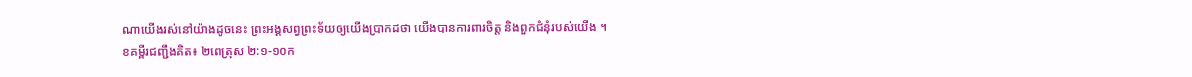ណាយើងរស់នៅយ៉ាងដូចនេះ ព្រះអង្គសព្វព្រះទ័យឲ្យយើងប្រាកដថា យើងបានការពារចិត្ត និងពួកជំនុំរបស់យើង ។
ខគម្ពីរជញ្ជឹងគិត៖ ២ពេត្រុស ២:១-១០ក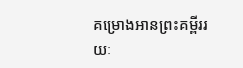គម្រោងអានព្រះគម្ពីររយៈ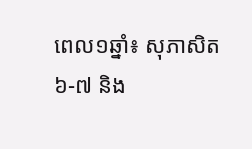ពេល១ឆ្នាំ៖ សុភាសិត ៦-៧ និង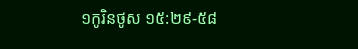១កូរិនថូស ១៥:២៩-៥៨